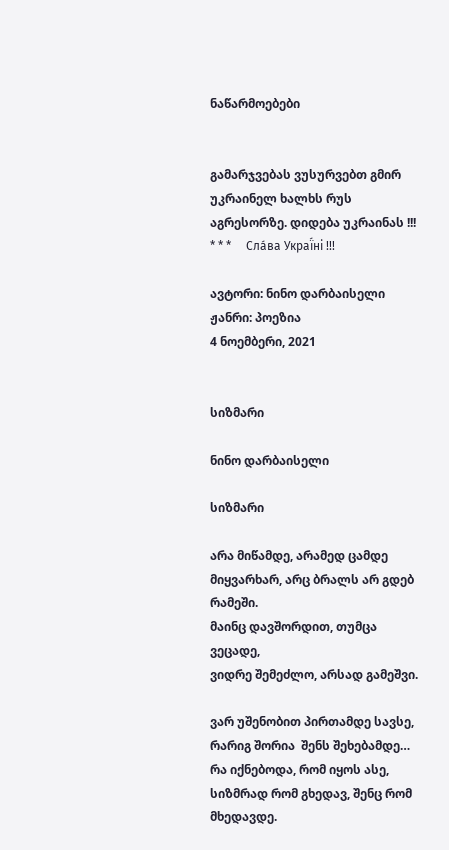ნაწარმოებები


გამარჯვებას ვუსურვებთ გმირ უკრაინელ ხალხს რუს აგრესორზე. დიდება უკრაინას !!!     * * *     Сла́ва Украї́ні !!!

ავტორი: ნინო დარბაისელი
ჟანრი: პოეზია
4 ნოემბერი, 2021


სიზმარი

ნინო დარბაისელი

სიზმარი

არა მიწამდე, არამედ ცამდე
მიყვარხარ, არც ბრალს არ გდებ რამეში.
მაინც დავშორდით, თუმცა ვეცადე,
ვიდრე შემეძლო, არსად გამეშვი.

ვარ უშენობით პირთამდე სავსე,
რარიგ შორია  შენს შეხებამდე…
რა იქნებოდა, რომ იყოს ასე,
სიზმრად რომ გხედავ, შენც რომ მხედავდე.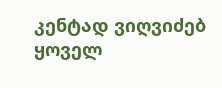კენტად ვიღვიძებ ყოველ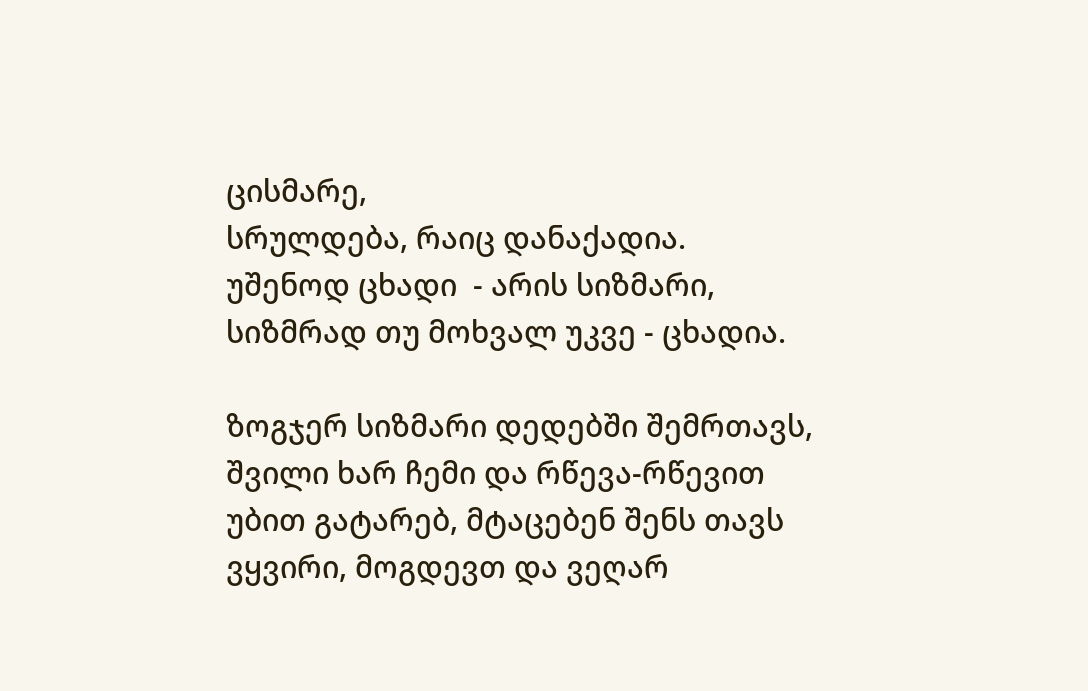ცისმარე,
სრულდება, რაიც დანაქადია.
უშენოდ ცხადი  - არის სიზმარი,
სიზმრად თუ მოხვალ უკვე - ცხადია.

ზოგჯერ სიზმარი დედებში შემრთავს,
შვილი ხარ ჩემი და რწევა-რწევით
უბით გატარებ, მტაცებენ შენს თავს
ვყვირი, მოგდევთ და ვეღარ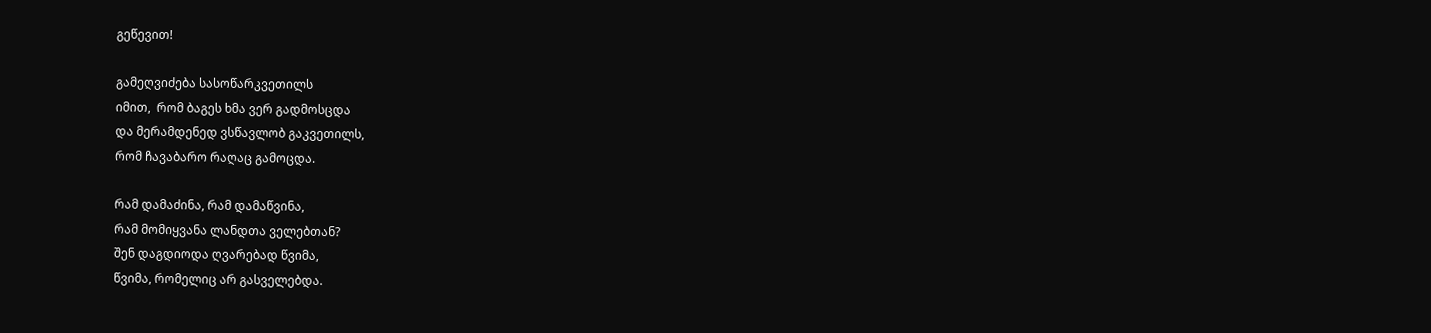გეწევით!

გამეღვიძება სასოწარკვეთილს
იმით,  რომ ბაგეს ხმა ვერ გადმოსცდა
და მერამდენედ ვსწავლობ გაკვეთილს,
რომ ჩავაბარო რაღაც გამოცდა.

რამ დამაძინა, რამ დამაწვინა,
რამ მომიყვანა ლანდთა ველებთან?
შენ დაგდიოდა ღვარებად წვიმა,
წვიმა, რომელიც არ გასველებდა.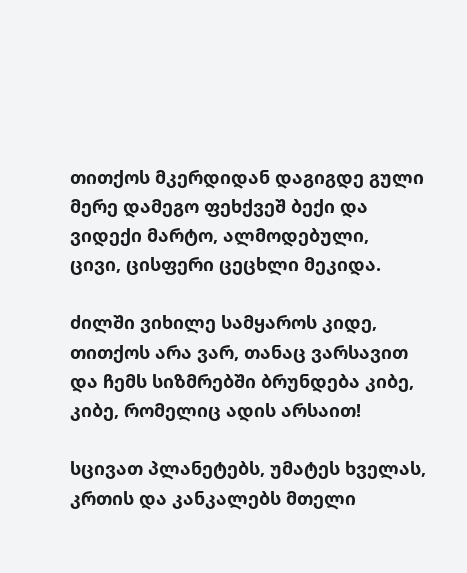თითქოს მკერდიდან დაგიგდე გული
მერე დამეგო ფეხქვეშ ბექი და
ვიდექი მარტო, ალმოდებული,
ცივი, ცისფერი ცეცხლი მეკიდა.

ძილში ვიხილე სამყაროს კიდე,
თითქოს არა ვარ, თანაც ვარსავით
და ჩემს სიზმრებში ბრუნდება კიბე,
კიბე, რომელიც ადის არსაით!

სცივათ პლანეტებს, უმატეს ხველას,
კრთის და კანკალებს მთელი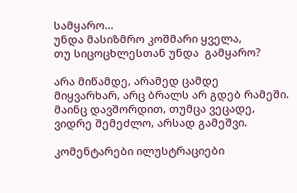სამყარო…
უნდა მასიზმრო კოშმარი ყველა,
თუ სიცოცხლესთან უნდა  გამყარო?

არა მიწამდე, არამედ ცამდე
მიყვარხარ, არც ბრალს არ გდებ რამეში.
მაინც დავშორდით, თუმცა ვეცადე,
ვიდრე შემეძლო, არსად გამეშვი.

კომენტარები ილუსტრაციები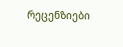რეცენზიები